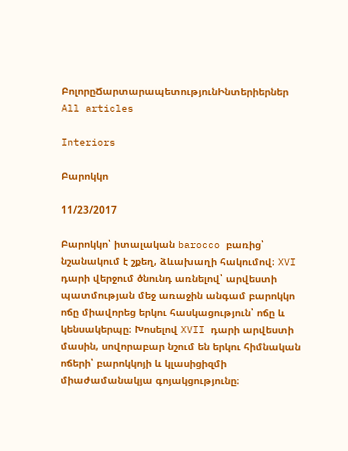ԲոլորըՃարտարապետությունԻնտերիերներ
All articles

Interiors

Բարոկկո

11/23/2017

Բարոկկո՝ իտալական barocco բառից՝ նշանակում է շքեղ, ձևախաղի հակումով։ XVI դարի վերջում ծնունդ առնելով՝ արվեստի պատմության մեջ առաջին անգամ բարոկկո ոճը միավորեց երկու հասկացություն՝ ոճը և կենսակերպը։ Խոսելով XVII դարի արվեստի մասին, սովորաբար նշում են երկու հիմնական ոճերի՝ բարոկկոյի և կլասիցիզմի միաժամանակյա գոյակցությունը։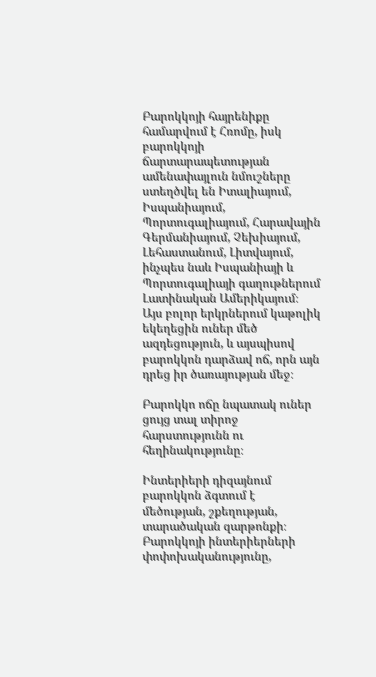Բարոկկոյի հայրենիքը համարվում է Հռոմը, իսկ բարոկկոյի ճարտարապետության ամենափայլուն նմուշները ստեղծվել են Իտալիայում, Իսպանիայում, Պորտուգալիայում, Հարավային Գերմանիայում, Չեխիայում, Լեհաստանում, Լիտվայում, ինչպես նաև Իսպանիայի և Պորտուգալիայի գաղութներում Լատինական Ամերիկայում։ Այս բոլոր երկրներում կաթոլիկ եկեղեցին ուներ մեծ ազդեցություն, և այսպիսով բարոկկոն դարձավ ոճ, որն այն դրեց իր ծառայության մեջ։

Բարոկկո ոճը նպատակ ուներ ցույց տալ տիրոջ հարստությունն ու հեղինակությունը։

Ինտերիերի դիզայնում բարոկկոն ձգտում է մեծության, շքեղության, տարածական զարթոնքի։ Բարոկկոյի ինտերիերների փոփոխականությունը,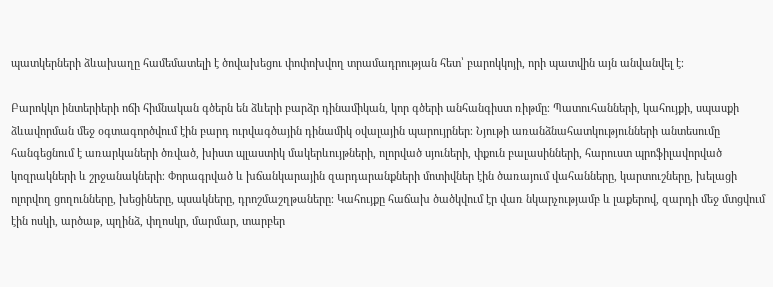պատկերների ձևախաղը համեմատելի է ծովախեցու փոփոխվող տրամադրության հետ՝ բարոկկոյի, որի պատվին այն անվանվել է։

Բարոկկո ինտերիերի ոճի հիմնական գծերն են ձևերի բարձր դինամիկան, կոր գծերի անհանգիստ ռիթմը։ Պատուհանների, կահույքի, սպասքի ձևավորման մեջ օգտագործվում էին բարդ ուրվագծային դինամիկ օվալային պարույրներ։ Նյութի առանձնահատկությունների անտեսումը հանգեցնում է առարկաների ծռված, խիստ պլաստիկ մակերևույթների, ոլորված սյուների, փքուն բալասինների, հարուստ պրոֆիլավորված կոզրակների և շրջանակների։ Փորագրված և խճանկարային զարդարանքների մոտիվներ էին ծառայում վահանները, կարտուշները, խելացի ոլորվող ցողունները, խեցիները, պսակները, դրոշմաշղթաները։ Կահույքը հաճախ ծածկվում էր վառ նկարչությամբ և լաքերով, զարդի մեջ մտցվում էին ոսկի, արծաթ, պղինձ, փղոսկր, մարմար, տարբեր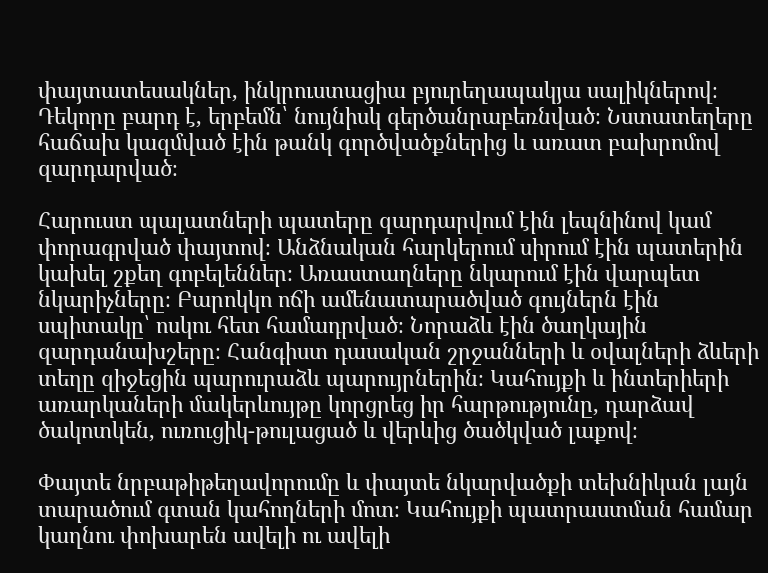փայտատեսակներ, ինկրուստացիա բյուրեղապակյա սալիկներով։ Դեկորը բարդ է, երբեմն՝ նույնիսկ գերծանրաբեռնված։ Նստատեղերը հաճախ կազմված էին թանկ գործվածքներից և առատ բախրոմով զարդարված։

Հարուստ պալատների պատերը զարդարվում էին լեպնինով կամ փորագրված փայտով։ Անձնական հարկերում սիրում էին պատերին կախել շքեղ գոբելեններ։ Առաստաղները նկարում էին վարպետ նկարիչները։ Բարոկկո ոճի ամենատարածված գույներն էին սպիտակը՝ ոսկու հետ համադրված։ Նորաձև էին ծաղկային զարդանախշերը։ Հանգիստ դասական շրջանների և օվալների ձևերի տեղը զիջեցին պարուրաձև պարույրներին։ Կահույքի և ինտերիերի առարկաների մակերևույթը կորցրեց իր հարթությունը, դարձավ ծակոտկեն, ուռուցիկ-թուլացած և վերևից ծածկված լաքով։

Փայտե նրբաթիթեղավորումը և փայտե նկարվածքի տեխնիկան լայն տարածում գտան կահողների մոտ։ Կահույքի պատրաստման համար կաղնու փոխարեն ավելի ու ավելի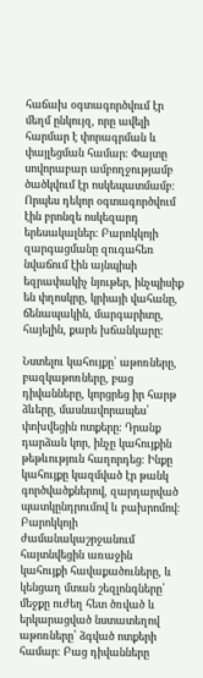հաճախ օգտագործվում էր մեղմ ընկույզ, որը ավելի հարմար է փորագրման և փայլեցման համար։ Փայտը սովորաբար ամբողջությամբ ծածկվում էր ոսկեպատմամբ։ Որպես դեկոր օգտագործվում էին բրոնզե ոսկեզարդ երեսակալներ։ Բարոկկոյի զարգացմանը զուգահեռ նվաճում էին այնպիսի եզրափակիչ նյութեր, ինչպիսիք են փղոսկրը, կրիայի վահանը, ճենապակին, մարգարիտը, հայելին, քարե խճանկարը։

Նստելու կահույքը՝ աթոռները, բազկաթոռները, բաց դիվանները, կորցրեց իր հարթ ձևերը, մասնավորապես՝ փոխվեցին ոտքերը։ Դրանք դարձան կոր, ինչը կահույքին թեթևություն հաղորդեց։ Ինքը կահույքը կազմված էր թանկ գործվածքներով, զարդարված պատկընդրումով և բախրոմով։ Բարոկկոյի ժամանակաշրջանում հայտնվեցին առաջին կահույքի հավաքածուները, և կենցաղ մտան շեզլոնգները՝ մեջքը ուժեղ հետ ծռված և երկարացված նստատեղով աթոռները՝ ձգված ոտքերի համար։ Բաց դիվանները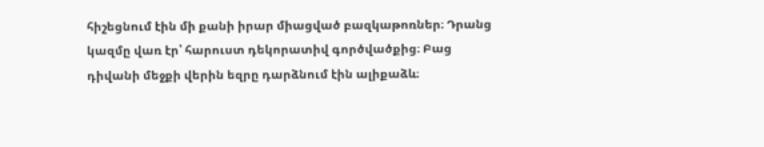հիշեցնում էին մի քանի իրար միացված բազկաթոռներ։ Դրանց կազմը վառ էր՝ հարուստ դեկորատիվ գործվածքից։ Բաց դիվանի մեջքի վերին եզրը դարձնում էին ալիքաձև։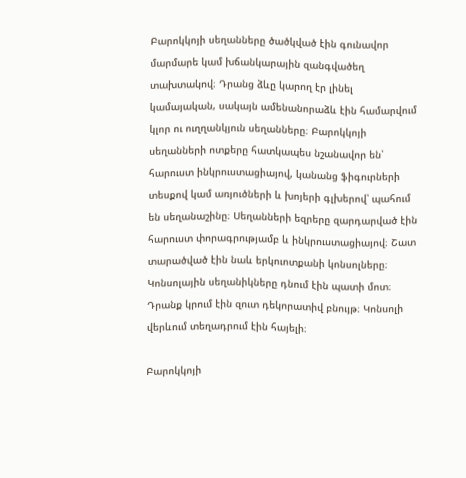Բարոկկոյի սեղանները ծածկված էին գունավոր մարմարե կամ խճանկարային զանգվածեղ տախտակով։ Դրանց ձևը կարող էր լինել կամայական, սակայն ամենանորաձև էին համարվում կլոր ու ուղղանկյուն սեղանները։ Բարոկկոյի սեղանների ոտքերը հատկապես նշանավոր են՝ հարուստ ինկրուստացիայով, կանանց ֆիգուրների տեսքով կամ առյուծների և խոյերի գլխերով՝ պահում են սեղանաշինը։ Սեղանների եզրերը զարդարված էին հարուստ փորագրությամբ և ինկրուստացիայով։ Շատ տարածված էին նաև երկուոտքանի կոնսոլները։ Կոնսոլային սեղանիկները դնում էին պատի մոտ։ Դրանք կրում էին զուտ դեկորատիվ բնույթ։ Կոնսոլի վերևում տեղադրում էին հայելի։

Բարոկկոյի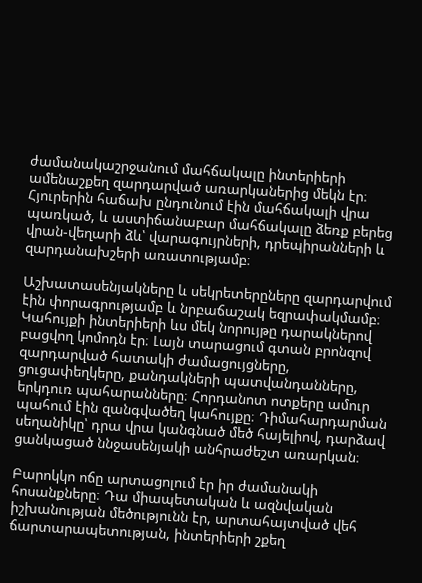ժամանակաշրջանում մահճակալը ինտերիերի ամենաշքեղ զարդարված առարկաներից մեկն էր։ Հյուրերին հաճախ ընդունում էին մահճակալի վրա պառկած, և աստիճանաբար մահճակալը ձեռք բերեց վրան-վեղարի ձև՝ վարագույրների, դրեպիրանների և զարդանախշերի առատությամբ։

Աշխատասենյակները և սեկրետերըները զարդարվում էին փորագրությամբ և նրբաճաշակ եզրափակմամբ։ Կահույքի ինտերիերի ևս մեկ նորույթը դարակներով բացվող կոմոդն էր։ Լայն տարացում գտան բրոնզով զարդարված հատակի ժամացույցները, ցուցափեղկերը, քանդակների պատվանդանները, երկդուռ պահարանները։ Հորդանոտ ոտքերը ամուր պահում էին զանգվածեղ կահույքը։ Դիմահարդարման սեղանիկը՝ դրա վրա կանգնած մեծ հայելիով, դարձավ ցանկացած ննջասենյակի անհրաժեշտ առարկան։

Բարոկկո ոճը արտացոլում էր իր ժամանակի հոսանքները։ Դա միապետական և ազնվական իշխանության մեծությունն էր, արտահայտված վեհ ճարտարապետության, ինտերիերի շքեղ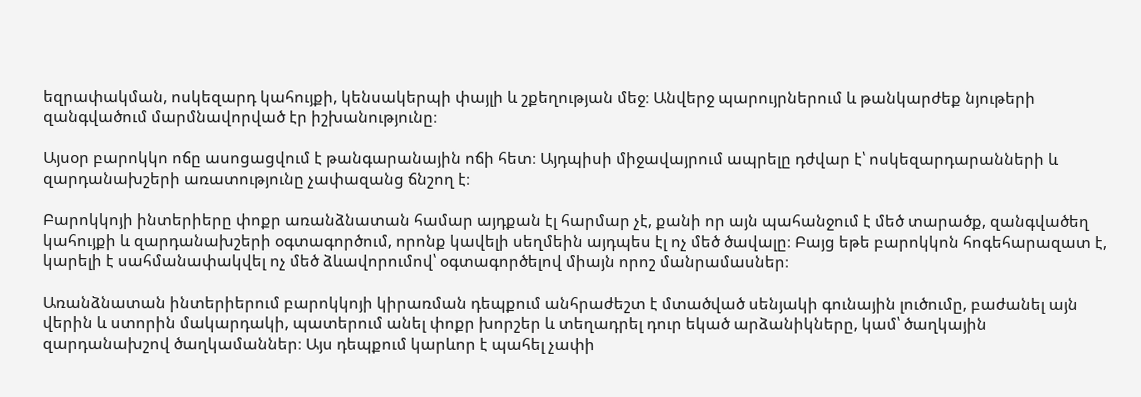եզրափակման, ոսկեզարդ կահույքի, կենսակերպի փայլի և շքեղության մեջ։ Անվերջ պարույրներում և թանկարժեք նյութերի զանգվածում մարմնավորված էր իշխանությունը։

Այսօր բարոկկո ոճը ասոցացվում է թանգարանային ոճի հետ։ Այդպիսի միջավայրում ապրելը դժվար է՝ ոսկեզարդարանների և զարդանախշերի առատությունը չափազանց ճնշող է։

Բարոկկոյի ինտերիերը փոքր առանձնատան համար այդքան էլ հարմար չէ, քանի որ այն պահանջում է մեծ տարածք, զանգվածեղ կահույքի և զարդանախշերի օգտագործում, որոնք կավելի սեղմեին այդպես էլ ոչ մեծ ծավալը։ Բայց եթե բարոկկոն հոգեհարազատ է, կարելի է սահմանափակվել ոչ մեծ ձևավորումով՝ օգտագործելով միայն որոշ մանրամասներ։

Առանձնատան ինտերիերում բարոկկոյի կիրառման դեպքում անհրաժեշտ է մտածված սենյակի գունային լուծումը, բաժանել այն վերին և ստորին մակարդակի, պատերում անել փոքր խորշեր և տեղադրել դուր եկած արձանիկները, կամ՝ ծաղկային զարդանախշով ծաղկամաններ։ Այս դեպքում կարևոր է պահել չափի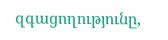զգացողությունը,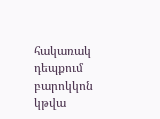հակառակ դեպքում բարոկկոն կթվա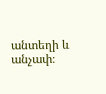անտեղի և անչափ։